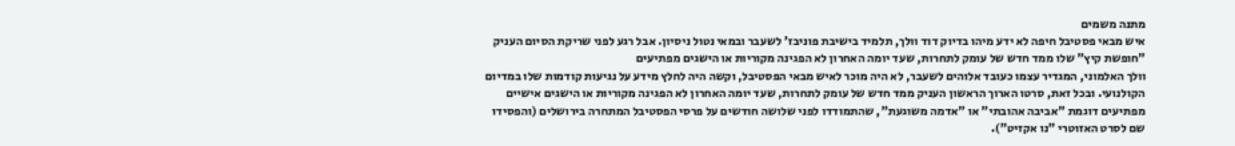מתנה משמים
איש מבאי פסטיבל חיפה לא ידע מיהו בדיוק דוד וולך, תלמיד בישיבת פוניבז' לשעבר ובמאי נטול ניסיון. אבל רגע לפני שריקת הסיום העניק "חופשת קיץ" שלו ממד חדש של עומק לתחרות, שעד יומה האחרון לא הפגינה מקוריות או הישגים מפתיעים
וולך האלמוני, המגדיר עצמו כעובד אלוהים לשעבר, לא היה מוכר לאיש מבאי הפסטיבל, וקשה היה לחלץ מידע על נגיעות קודמות שלו במדיום הקולנועי. ובכל זאת, סרטו הארוך הראשון העניק ממד חדש של עומק לתחרות, שעד יומה האחרון לא הפגינה מקוריות או הישגים אישיים מפתיעים דוגמת "אביבה אהובתי" או "אדמה משוגעת", שהתמודדו לפני שלושה חודשים על פרסי הפסטיבל המתחרה בירושלים (והפסידו שם לסרט האזוטרי "נו אקזיט").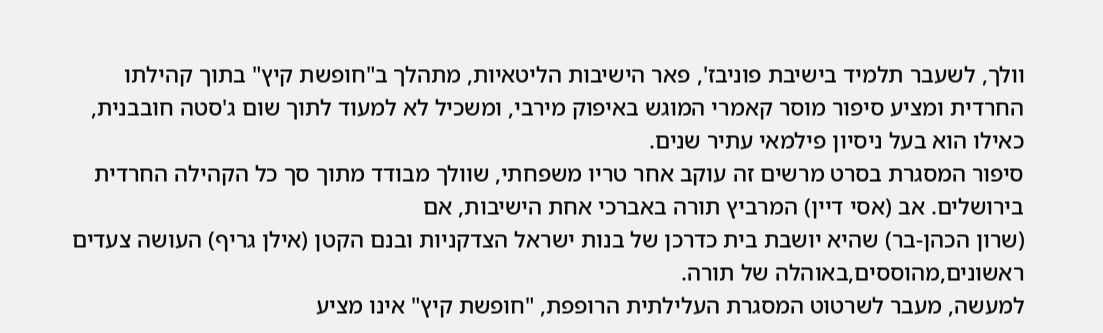וולך, לשעבר תלמיד בישיבת פוניבז', פאר הישיבות הליטאיות, מתהלך ב"חופשת קיץ" בתוך קהילתו החרדית ומציע סיפור מוסר קאמרי המוגש באיפוק מירבי, ומשכיל לא למעוד לתוך שום ג'סטה חובבנית, כאילו הוא בעל ניסיון פילמאי עתיר שנים.
סיפור המסגרת בסרט מרשים זה עוקב אחר טריו משפחתי, שוולך מבודד מתוך סך כל הקהילה החרדית בירושלים. אב (אסי דיין) המרביץ תורה באברכי אחת הישיבות, אם
(שרון הכהן-בר) שהיא יושבת בית כדרכן של בנות ישראל הצדקניות ובנם הקטן (אילן גריף) העושה צעדים ראשונים,מהוססים,באוהלה של תורה.
למעשה, מעבר לשרטוט המסגרת העלילתית הרופפת, "חופשת קיץ" אינו מציע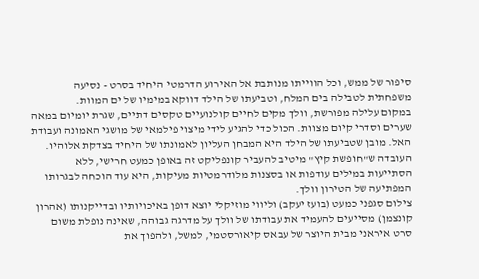סיפור של ממש, וכל הווייתו מנותבת אל האירוע הדרמטי היחיד בסרט - נסיעה משפחתית לטבילה בים המלח, וטביעתו של הילד דווקא במימיו של ים המוות.
במקום עלילה מפורשת, וולך מקים לחיים קולנועיים טקסים דתיים, שגרת יומיום במאה שערים וסדרי קיום מצוות. הכול כדי להגיע לידי מיצוי פילמאי של מושגי האמונה ועבודת האל. מובן שטביעתו של הילד היא המבחן העליון לאמונתו של היחיד בצדקת אלוהיו. העובדה ש"חופשת קיץ" מיטיב להעביר קונפליקט זה באופן כמעט חרישי, ללא הסתייעות במילים עודפות או בסצנות מלודרמטיות מעיקות, היא עוד הוכחה לבגרותו המפתיעה של הטירון וולך.
צילום סגפני כמעט (בועז יעקב) וליווי מוזיקלי יוצא דופן באיכויותיו ובדייקנותו (אהרון קונצמן) מסייעים להעמיד את עבודתו של וולך על מדרגה גבוהה, שאינה נופלת משום סרט איראני מבית היוצר של עבאס קיאורסטמי, למשל, ולהפוך את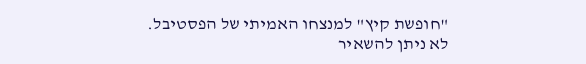"חופשת קיץ" למנצחו האמיתי של הפסטיבל.
לא ניתן להשאיר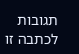תגובות לכתבה זו